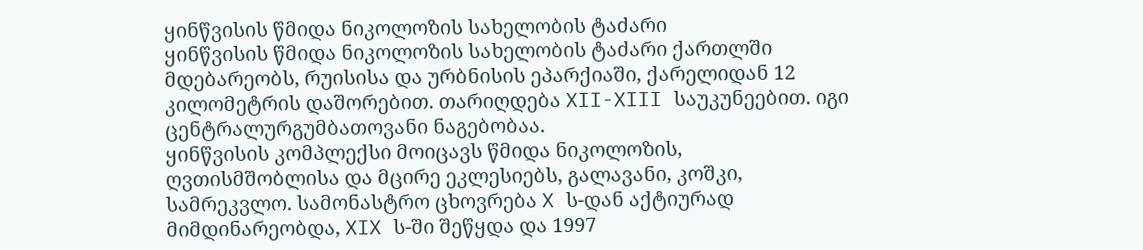ყინწვისის წმიდა ნიკოლოზის სახელობის ტაძარი
ყინწვისის წმიდა ნიკოლოზის სახელობის ტაძარი ქართლში მდებარეობს, რუისისა და ურბნისის ეპარქიაში, ქარელიდან 12 კილომეტრის დაშორებით. თარიღდება XII-XIII საუკუნეებით. იგი ცენტრალურგუმბათოვანი ნაგებობაა.
ყინწვისის კომპლექსი მოიცავს წმიდა ნიკოლოზის, ღვთისმშობლისა და მცირე ეკლესიებს, გალავანი, კოშკი, სამრეკვლო. სამონასტრო ცხოვრება X ს-დან აქტიურად მიმდინარეობდა, XIX ს-ში შეწყდა და 1997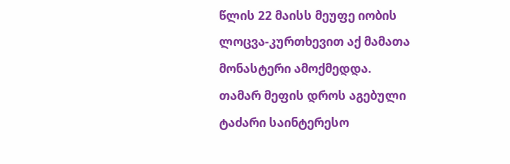წლის 22 მაისს მეუფე იობის ლოცვა-კურთხევით აქ მამათა მონასტერი ამოქმედდა.
თამარ მეფის დროს აგებული ტაძარი საინტერესო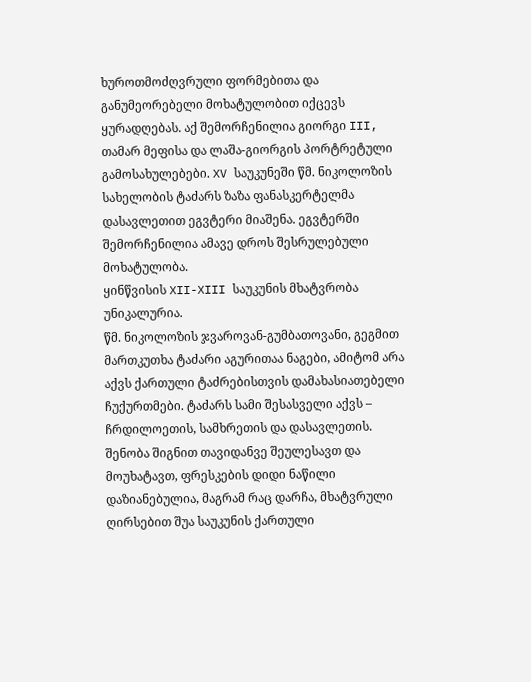ხუროთმოძღვრული ფორმებითა და განუმეორებელი მოხატულობით იქცევს ყურადღებას. აქ შემორჩენილია გიორგი III, თამარ მეფისა და ლაშა-გიორგის პორტრეტული გამოსახულებები. XV საუკუნეში წმ. ნიკოლოზის სახელობის ტაძარს ზაზა ფანასკერტელმა დასავლეთით ეგვტერი მიაშენა. ეგვტერში შემორჩენილია ამავე დროს შესრულებული მოხატულობა.
ყინწვისის XII-XIII საუკუნის მხატვრობა უნიკალურია.
წმ. ნიკოლოზის ჯვაროვან-გუმბათოვანი, გეგმით მართკუთხა ტაძარი აგურითაა ნაგები, ამიტომ არა აქვს ქართული ტაძრებისთვის დამახასიათებელი ჩუქურთმები. ტაძარს სამი შესასველი აქვს – ჩრდილოეთის, სამხრეთის და დასავლეთის. შენობა შიგნით თავიდანვე შეულესავთ და მოუხატავთ, ფრესკების დიდი ნაწილი დაზიანებულია, მაგრამ რაც დარჩა, მხატვრული ღირსებით შუა საუკუნის ქართული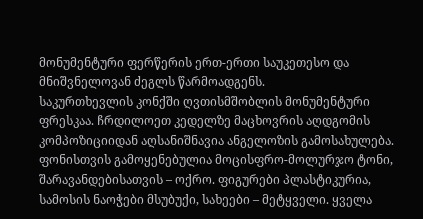მონუმენტური ფერწერის ერთ-ერთი საუკეთესო და მნიშვნელოვან ძეგლს წარმოადგენს.
საკურთხევლის კონქში ღვთისმშობლის მონუმენტური ფრესკაა. ჩრდილოეთ კედელზე მაცხოვრის აღდგომის კომპოზიციიდან აღსანიშნავია ანგელოზის გამოსახულება. ფონისთვის გამოყენებულია მოცისფრო-მოლურჯო ტონი, შარავანდებისათვის – ოქრო. ფიგურები პლასტიკურია, სამოსის ნაოჭები მსუბუქი, სახეები – მეტყველი. ყველა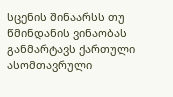სცენის შინაარსს თუ წმინდანის ვინაობას განმარტავს ქართული ასომთავრული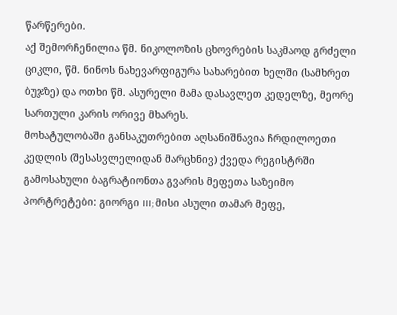წარწერები.
აქ შემორჩენილია წმ. ნიკოლოზის ცხოვრების საკმაოდ გრძელი ციკლი, წმ. ნინოს ნახევარფიგურა სახარებით ხელში (სამხრეთ ბუჯზე) და ოთხი წმ. ასურელი მამა დასავლეთ კედელზე, მეორე სართული კარის ორივე მხარეს.
მოხატულობაში განსაკუთრებით აღსანიშნავია ჩრდილოეთი კედლის (შესასვლელიდან მარცხნივ) ქვედა რეგისტრში გამოსახული ბაგრატიონთა გვარის მეფეთა საზეიმო პორტრეტები: გიორგი III; მისი ასული თამარ მეფე,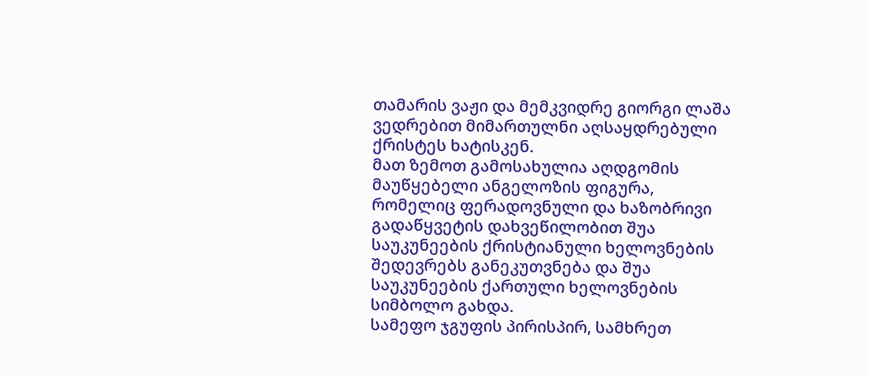თამარის ვაჟი და მემკვიდრე გიორგი ლაშა ვედრებით მიმართულნი აღსაყდრებული ქრისტეს ხატისკენ.
მათ ზემოთ გამოსახულია აღდგომის მაუწყებელი ანგელოზის ფიგურა, რომელიც ფერადოვნული და ხაზობრივი გადაწყვეტის დახვეწილობით შუა საუკუნეების ქრისტიანული ხელოვნების შედევრებს განეკუთვნება და შუა საუკუნეების ქართული ხელოვნების სიმბოლო გახდა.
სამეფო ჯგუფის პირისპირ, სამხრეთ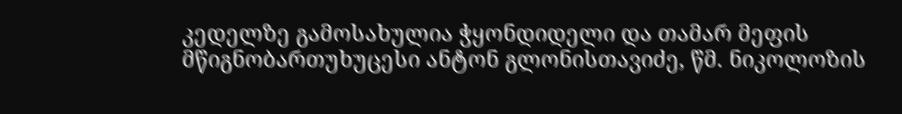კედელზე გამოსახულია ჭყონდიდელი და თამარ მეფის მწიგნობართუხუცესი ანტონ გლონისთავიძე, წმ. ნიკოლოზის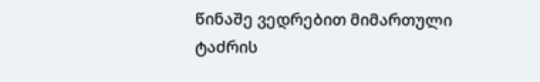წინაშე ვედრებით მიმართული ტაძრის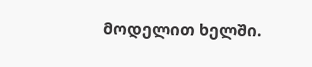მოდელით ხელში.